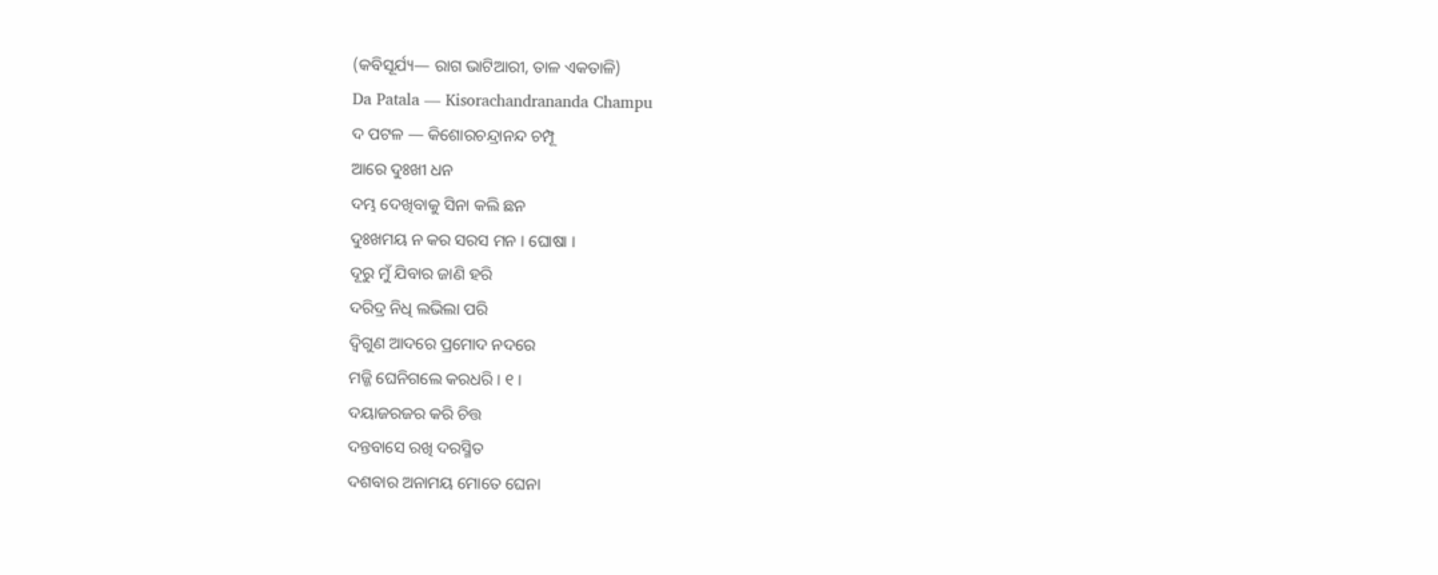(କବିସୂର୍ଯ୍ୟ— ରାଗ ଭାଟିଆରୀ, ତାଳ ଏକତାଳି)
Da Patala — Kisorachandrananda Champu
ଦ ପଟଳ — କିଶୋରଚନ୍ଦ୍ରାନନ୍ଦ ଚମ୍ପୂ
ଆରେ ଦୁଃଖୀ ଧନ
ଦମ୍ଭ ଦେଖିବାକୁ ସିନା କଲି ଛନ
ଦୁଃଖମୟ ନ କର ସରସ ମନ । ଘୋଷା ।
ଦୂରୁ ମୁଁ ଯିବାର ଜାଣି ହରି
ଦରିଦ୍ର ନିଧି ଲଭିଲା ପରି
ଦ୍ୱିଗୁଣ ଆଦରେ ପ୍ରମୋଦ ନଦରେ
ମଜ୍ଜି ଘେନିଗଲେ କରଧରି । ୧ ।
ଦୟାଜରଜର କରି ଚିତ୍ତ
ଦନ୍ତବାସେ ରଖି ଦରସ୍ମିତ
ଦଶବାର ଅନାମୟ ମୋତେ ଘେନା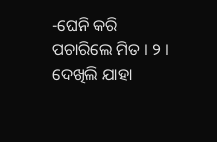-ଘେନି କରି ପଚାରିଲେ ମିତ । ୨ ।
ଦେଖିଲି ଯାହା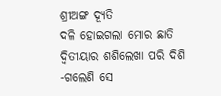ଶ୍ରୀଅଙ୍ଗ ଦ୍ୟୂତି
ଦଳି ହୋଇଗଲା ମୋର ଛାତି
ଦ୍ୱିତୀୟାର ଶଶିଲେଖା ପରି ଦିଶି
-ଗଲେଣି ସେ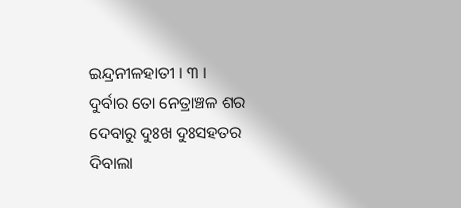ଇନ୍ଦ୍ରନୀଳହାତୀ । ୩ ।
ଦୁର୍ବାର ତୋ ନେତ୍ରାଞ୍ଚଳ ଶର
ଦେବାରୁ ଦୁଃଖ ଦୁଃସହତର
ଦିବାଲା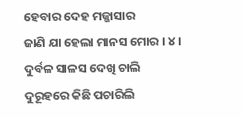ହେବାର ଦେହ ମଜ୍ଜାସାର
ଜାଣି ଯା ହେଲା ମାନସ ମୋର । ୪ ।
ଦୁର୍ବଳ ସାଳସ ଦେଖି ଚାଲି
ଦୁରୂହରେ କିଛି ପଚାରିଲି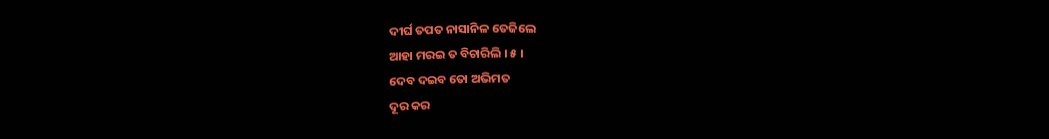ଦୀର୍ଘ ତପତ ନାସାନିଳ ତେଜିଲେ
ଆହା ମରଇ ତ ବିଚାରିଲି । ୫ ।
ଦେବ ଦଇବ ତୋ ଅଭିମତ
ଦୂର କର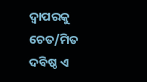ଦ୍ୱାପରକୁ ଚେତ/ମିତ
ଦବିଷ୍ଠ ଏ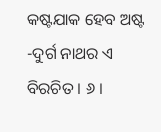କଷ୍ଟଯାକ ହେବ ଅଷ୍ଟ
-ଦୁର୍ଗ ନାଥର ଏ ବିରଚିତ । ୬ ।